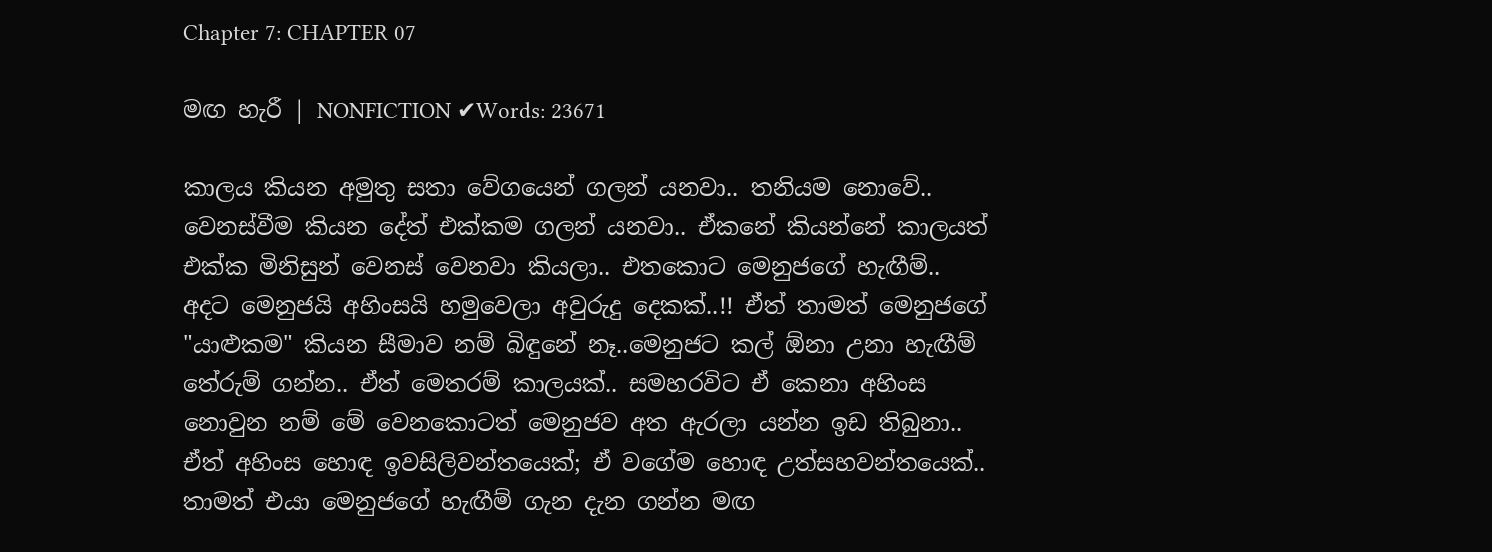Chapter 7: CHAPTER 07

මඟ හැරී | NONFICTION ✔Words: 23671

කාලය කියන අමුතු සතා වේගයෙන් ගලන් යනවා.. තනියම නොවේ.. වෙනස්වීම කියන දේත් එක්කම ගලන් යනවා.. ඒකනේ කියන්නේ කාලයත් එක්ක මිනිසුන් වෙනස් වෙනවා කියලා.. එතකොට මෙනුජගේ හැඟීම්.. අදට මෙනුජයි අහිංසයි හමුවෙලා අවුරුදු දෙකක්..!! ඒත් තාමත් මෙනුජගේ "යාළුකම" කියන සීමාව නම් බිඳුනේ නෑ..මෙනුජට කල් ඕනා උනා හැඟීම් තේරුම් ගන්න.. ඒත් මෙතරම් කාලයක්.. සමහරවිට ඒ කෙනා අහිංස නොවුන නම් මේ වෙනකොටත් මෙනුජව අත ඇරලා යන්න ඉඩ තිබුනා.. ඒත් අහිංස හොඳ ඉවසිලිවන්තයෙක්; ඒ වගේම හොඳ උත්සහවන්තයෙක්.. තාමත් එයා මෙනුජගේ හැඟීම් ගැන දැන ගන්න මඟ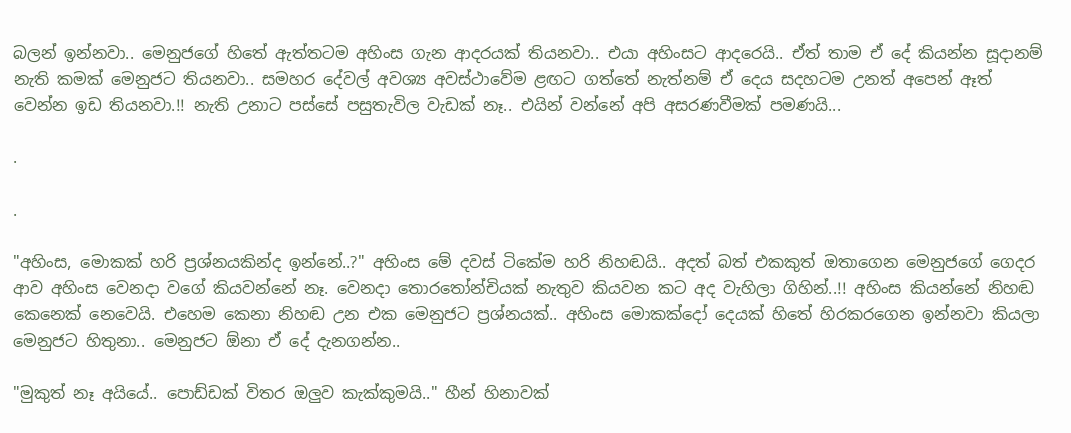බලන් ඉන්නවා.. මෙනුජගේ හිතේ ඇත්තටම අහිංස ගැන ආදරයක් තියනවා.. එයා අහිංසට ආදරෙයි.. ඒත් තාම ඒ දේ කියන්න සූදානම් නැති කමක් මෙනුජට තියනවා.. සමහර දේවල් අවශ්‍ය අවස්ථාවේම ළඟට ගත්තේ නැත්නම් ඒ දෙය සදහටම උනත් අපෙන් ඈත් වෙන්න ඉඩ තියනවා.!! නැති උනාට පස්සේ පසුතැවිල වැඩක් නෑ.. එයින් වන්නේ අපි අසරණවීමක් පමණයි...

.

.

"අහිංස, මොකක් හරි ප්‍රශ්නයකින්ද ඉන්නේ..?" අහිංස මේ දවස් ටිකේම හරි නිහඬයි.. අදත් බත් එකකුත් ඔතාගෙන මෙනුජගේ ගෙදර ආව අහිංස වෙනදා වගේ කියවන්නේ නෑ. වෙනදා තොරතෝන්චියක් නැතුව කියවන කට අද වැහිලා ගිහින්..!! අහිංස කියන්නේ නිහඬ කෙනෙක් නෙවෙයි. එහෙම කෙනා නිහඬ උන එක මෙනුජට ප්‍රශ්නයක්.. අහිංස මොකක්දෝ දෙයක් හිතේ හිරකරගෙන ඉන්නවා කියලා මෙනුජට හිතුනා.. මෙනුජට ඕනා ඒ දේ දැනගන්න..

"මුකුත් නෑ අයියේ.. පොඩ්ඩක් විතර ඔලුව කැක්කුමයි.." හීන් හිනාවක්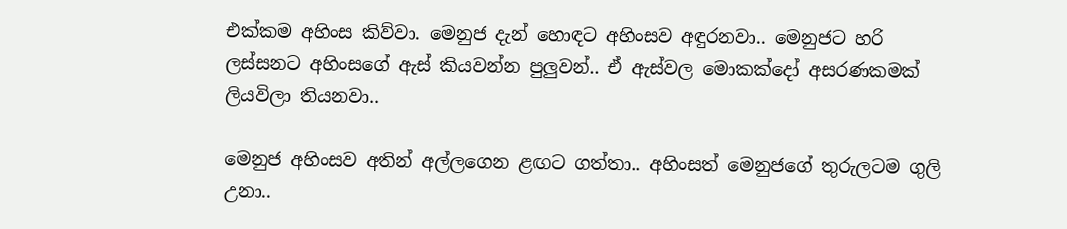එක්කම අහිංස කිව්වා. මෙනුජ දැන් හොඳට අහිංසව අඳුරනවා.. මෙනුජට හරි ලස්සනට අහිංසගේ ඇස් කියවන්න පුලුවන්.. ඒ ඇස්වල මොකක්දෝ අසරණකමක් ලියවිලා තියනවා..

මෙනුජ අහිංසව අතින් අල්ලගෙන ළඟට ගත්තා.. අහිංසත් මෙනුජගේ තුරුලටම ගුලි උනා..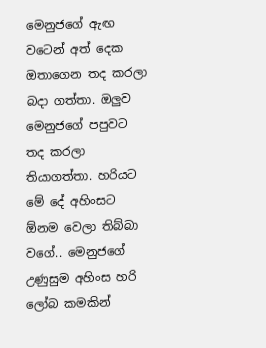මෙනුජගේ ඇඟ වටෙන් අත් දෙක ඔතාගෙන තද කරලා බදා ගත්තා. ඔලුව මෙනුජගේ පපුවට තද කරලා තියාගත්තා. හරියට මේ දේ අහිංසට ඕනම වෙලා තිබ්බා වගේ.. මෙනුජගේ උණුසුම අහිංස හරි ලෝබ කමකින්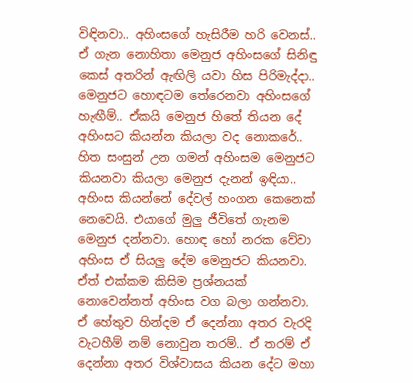විඳිනවා.. අහිංසගේ හැසිරීම හරි වෙනස්.. ඒ ගැන නොහිතා මෙනුජ අහිංසගේ සිනිඳු කෙස් අතරින් ඇඟිලි යවා හිස පිරිමැද්දා.. මෙනුජට හොඳටම තේරෙනවා අහිංසගේ හැඟීම්.. ඒකයි මෙනුජ හිතේ තියන දේ අහිංසට කියන්න කියලා වද නොකරේ.. හිත සංසුන් උන ගමන් අහිංසම මෙනුජට කියනවා කියලා මෙනුජ දැනන් ඉඳියා.. අහිංස කියන්නේ දේවල් හංගන කෙනෙක් නෙවෙයි. එයාගේ මුලු ජීවිතේ ගැනම මෙනුජ දන්නවා. හොඳ හෝ නරක වේවා අහිංස ඒ සියලු දේම මෙනුජට කියනවා. ඒත් එක්කම කිසිම ප්‍රශ්නයක් නොවෙන්නත් අහිංස වග බලා ගන්නවා. ඒ හේතුව හින්දම ඒ දෙන්නා අතර වැරදි වැටහීම් නම් නොවුන තරම්.. ඒ තරම් ඒ දෙන්නා අතර විශ්වාසය කියන දේට මහා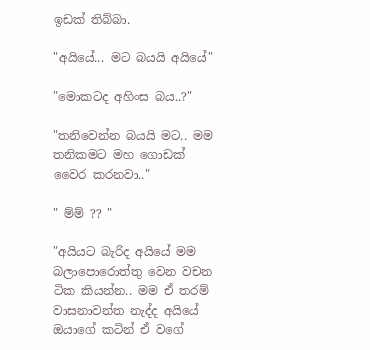ඉඩක් තිබ්බා.

"අයියේ... මට බයයි අයියේ"

"මොකටද අහිංස බය..?"

"තනිවෙන්න බයයි මට.. මම තනිකමට මහ ගොඩක් වෛර කරනවා.."

" ම්ම් ?? "

"අයියට බැරිද අයියේ මම බලාපොරොත්තු වෙන වචන ටික කියන්න.. මම ඒ තරම්  වාසනාවන්ත නැද්ද අයියේ ඔයාගේ කටින් ඒ වගේ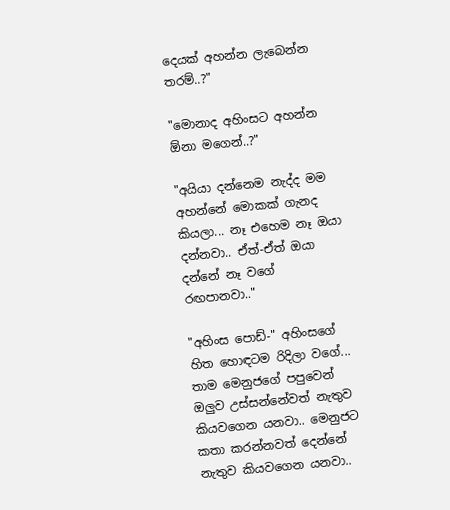දෙයක් අහන්න ලැබෙන්න තරම්..?"

"මොනාද අහිංසට අහන්න ඕනා මගෙන්..?"

"අයියා දන්නෙම නැද්ද මම අහන්නේ මොකක් ගැනද කියලා... නෑ එහෙම නෑ ඔයා දන්නවා.. ඒත්-ඒත් ඔයා දන්නේ නෑ වගේ රඟපානවා.."

"අහිංස පොඩ්-" අහිංසගේ හිත හොඳටම රිදිලා වගේ... තාම මෙනුජගේ පපුවෙන් ඔලුව උස්සන්නේවත් නැතුව කියවගෙන යනවා.. මෙනුජට කතා කරන්නවත් දෙන්නේ නැතුව කියවගෙන යනවා..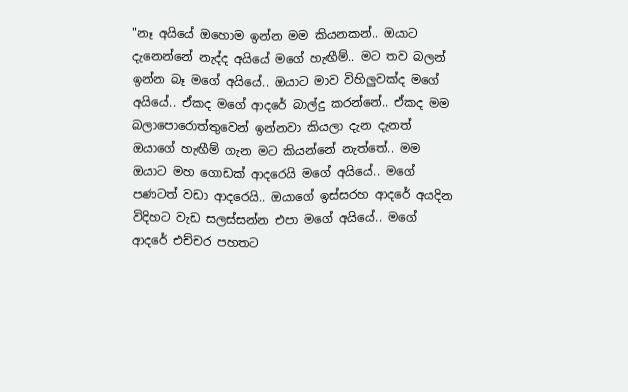"නෑ අයියේ ඔහොම ඉන්න මම කියනකන්.. ඔයාට දැනෙන්නේ නැද්ද අයියේ මගේ හැඟීම්.. මට තව බලන් ඉන්න බෑ මගේ අයියේ.. ඔයාට මාව විහිලුවක්ද මගේ අයියේ.. ඒකද මගේ ආදරේ බාල්දු කරන්නේ.. ඒකද මම බලාපොරොත්තුවෙන් ඉන්නවා කියලා දැන දැනත් ඔයාගේ හැඟීම් ගැන මට කියන්නේ නැත්තේ.. මම ඔයාට මහ ගොඩක් ආදරෙයි මගේ අයියේ.. මගේ පණටත් වඩා ආදරෙයි.. ඔයාගේ ඉස්සරහ ආදරේ අයදින විදිහට වැඩ සලස්සන්න එපා මගේ අයියේ.. මගේ ආදරේ එච්චර පහතට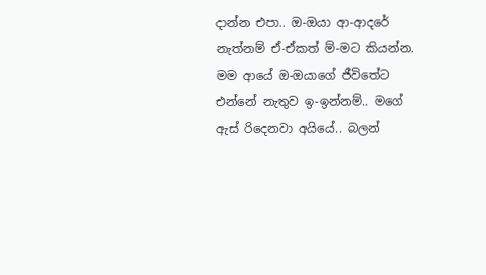දාන්න එපා.. ඔ-ඔයා ආ-ආදරේ නැත්නම් ඒ-ඒකත් ම්-මට කියන්න. මම ආයේ ඔ-ඔයාගේ ජීවිතේට එන්නේ නැතුව ඉ-ඉන්නම්.. මගේ ඇස් රිදෙනවා අයියේ.. බලන්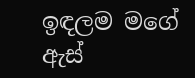ඉඳලම මගේ ඇස්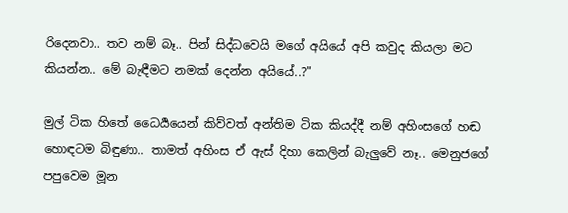රිදෙනවා.. තව නම් බෑ.. පින් සිද්ධවෙයි මගේ අයියේ අපි කවුද කියලා මට කියන්න.. මේ බැඳීමට නමක් දෙන්න අයියේ..?"

මුල් ටික හිතේ ධෛර්‍යයෙන් කිව්වත් අන්තිම ටික කියද්දී නම් අහිංසගේ හඬ හොඳටම බිඳුණා.. තාමත් අහිංස ඒ ඇස් දිහා කෙලින් බැලුවේ නෑ.. මෙනුජගේ පපුවෙම මූන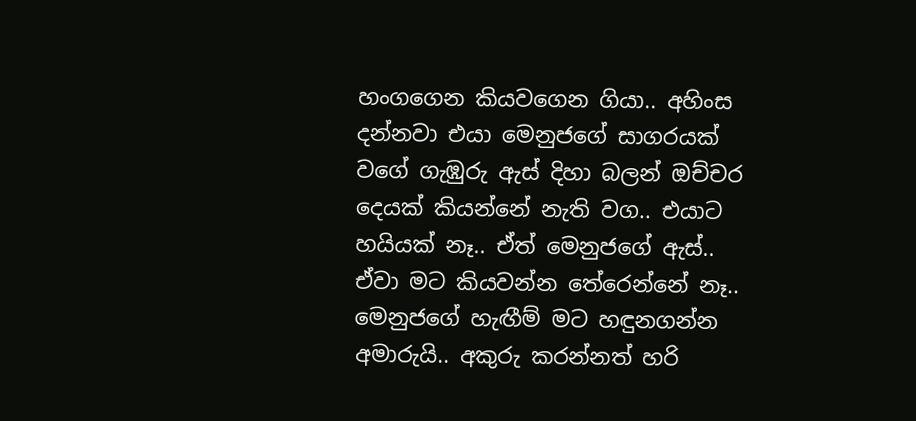හංගගෙන කියවගෙන ගියා.. අහිංස දන්නවා එයා මෙනුජගේ සාගරයක් වගේ ගැඹුරු ඇස් දිහා බලන් ඔච්චර දෙයක් කියන්නේ නැති වග.. එයාට හයියක් නෑ.. ඒත් මෙනුජගේ ඇස්.. ඒවා මට කියවන්න තේරෙන්නේ නෑ.. මෙනුජගේ හැඟීම් මට හඳුනගන්න අමාරුයි.. අකුරු කරන්නත් හරි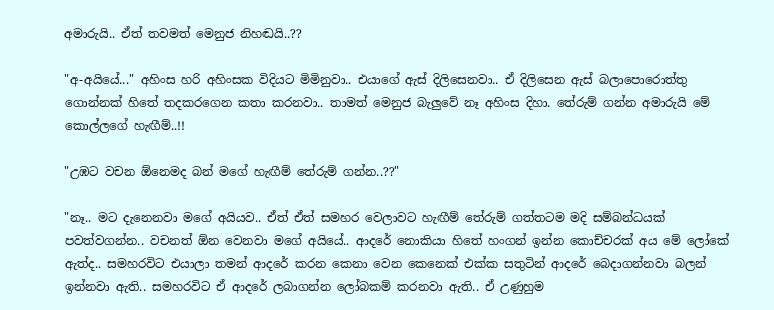අමාරුයි.. ඒත් තවමත් මෙනුජ නිහඬයි..??

"අ-අයියේ..." අහිංස හරි අහිංසක විදියට මිමිනුවා.. එයාගේ ඇස් දිලිසෙනවා.. ඒ දිලිසෙන ඇස් බලාපොරොත්තු ගොන්නක් හිතේ තදකරගෙන කතා කරනවා.. තාමත් මෙනුජ බැලුවේ නෑ අහිංස දිහා. තේරුම් ගන්න අමාරුයි මේ කොල්ලගේ හැඟීම්..!!

"උඹට වචන ඕනෙමද බන් මගේ හැඟීම් තේරුම් ගන්න..??"

"නෑ.. මට දැනෙනවා මගේ අයියව.. ඒත් ඒත් සමහර වෙලාවට හැඟීම් තේරුම් ගත්තටම මදි සම්බන්ධයක් පවත්වගන්න.. වචනත් ඕන වෙනවා මගේ අයියේ.. ආදරේ නොකියා හිතේ හංගන් ඉන්න කොච්චරක් අය මේ ලෝකේ ඇත්ද.. සමහරවිට එයාලා තමන් ආදරේ කරන කෙනා වෙන කෙනෙක් එක්ක සතුටින් ආදරේ බෙදාගන්නවා බලන් ඉන්නවා ඇති.. සමහරවිට ඒ ආදරේ ලබාගන්න ලෝබකම් කරනවා ඇති.. ඒ උණුහුම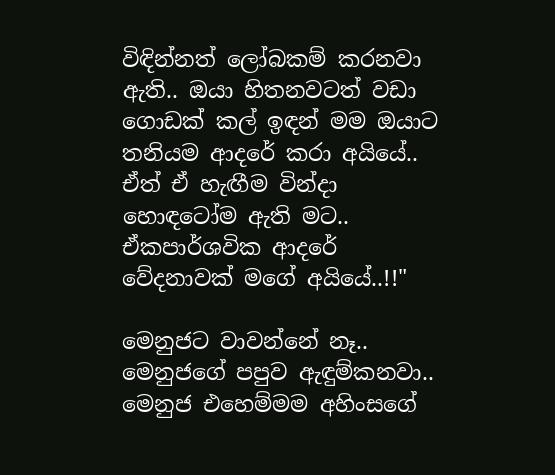විඳින්නත් ලෝබකම් කරනවා ඇති.. ඔයා හිතනවටත් වඩා ගොඩක් කල් ඉඳන් මම ඔයාට තනියම ආදරේ කරා අයියේ.. ඒත් ඒ හැඟීම වින්දා හොඳටෝම ඇති මට.. ඒකපාර්ශවික ආදරේ වේදනාවක් මගේ අයියේ..!!"

මෙනුජට වාවන්නේ නෑ.. මෙනුජගේ පපුව ඇඳුම්කනවා.. මෙනුජ එහෙම්මම අහිංසගේ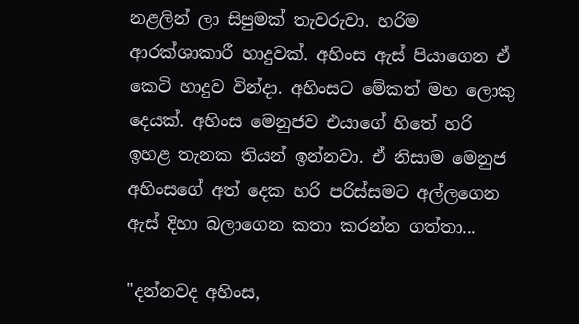නළලින් ලා සිපුමක් තැවරුවා. හරිම ආරක්ශාකාරී හාදුවක්. අහිංස ඇස් පියාගෙන ඒ කෙටි හාදුව වින්දා. අහිංසට මේකත් මහ ලොකු දෙයක්. අහිංස මෙනුජව එයාගේ හිතේ හරි ඉහළ තැනක තියන් ඉන්නවා. ඒ නිසාම මෙනුජ අහිංසගේ අත් දෙක හරි පරිස්සමට අල්ලගෙන ඇස් දිහා බලාගෙන කතා කරන්න ගත්තා...

"දන්නවද අහිංස,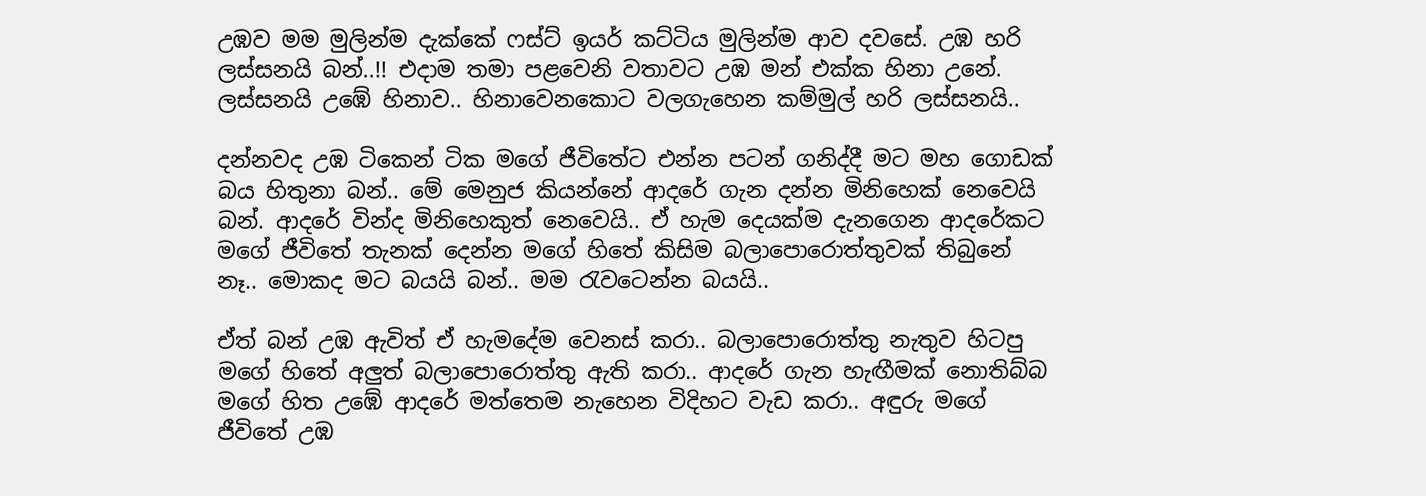උඹව මම මුලින්ම දැක්කේ ෆස්ට් ඉයර් කට්ටිය මුලින්ම ආව දවසේ. උඹ හරි ලස්සනයි බන්..!! එදාම තමා පළවෙනි වතාවට උඹ මන් එක්ක හිනා උනේ. ලස්සනයි උඹේ හිනාව.. හිනාවෙනකොට වලගැහෙන කම්මුල් හරි ලස්සනයි..

දන්නවද උඹ ටිකෙන් ටික මගේ ජීවිතේට එන්න පටන් ගනිද්දී මට මහ ගොඩක් බය හිතුනා බන්.. මේ මෙනුජ කියන්නේ ආදරේ ගැන දන්න මිනිහෙක් නෙවෙයි බන්. ආදරේ වින්ද මිනිහෙකුත් නෙවෙයි.. ඒ හැම දෙයක්ම දැනගෙන ආදරේකට මගේ ජීවිතේ තැනක් දෙන්න මගේ හිතේ කිසිම බලාපොරොත්තුවක් තිබුනේ නෑ.. මොකද මට බයයි බන්.. මම රැවටෙන්න බයයි..

ඒත් බන් උඹ ඇවිත් ඒ හැමදේම වෙනස් කරා.. බලාපොරොත්තු නැතුව හිටපු මගේ හිතේ අලුත් බලාපොරොත්තු ඇති කරා.. ආදරේ ගැන හැඟීමක් නොතිබ්බ මගේ හිත උඹේ ආදරේ මත්තෙම නැහෙන විදිහට වැඩ කරා.. අඳුරු මගේ ජීවිතේ උඹ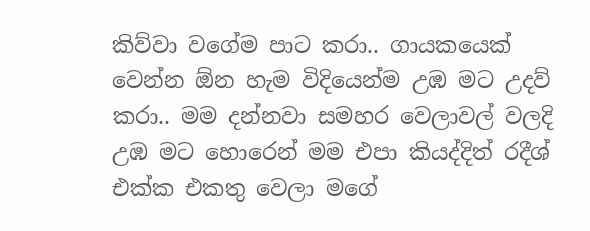කිව්වා වගේම පාට කරා.. ගායකයෙක් වෙන්න ඕන හැම විදියෙන්ම උඹ මට උදව් කරා.. මම දන්නවා සමහර වෙලාවල් වලදි උඹ මට හොරෙන් මම එපා කියද්දිත් රදීශ් එක්ක එකතු වෙලා මගේ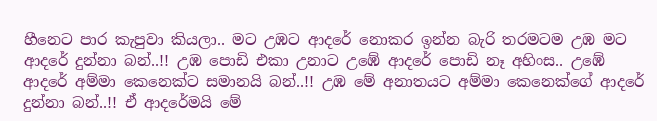හීනෙට පාර කැපුවා කියලා.. මට උඹට ආදරේ නොකර ඉන්න බැරි තරමටම උඹ මට ආදරේ දුන්නා බන්..!! උඹ පොඩි එකා උනාට උඹේ ආදරේ පොඩි නෑ අහිංස.. උඹේ ආදරේ අම්මා කෙනෙක්ට සමානයි බන්..!! උඹ මේ අනාතයට අම්මා කෙනෙක්ගේ ආදරේ දුන්නා බන්..!! ඒ ආදරේමයි මේ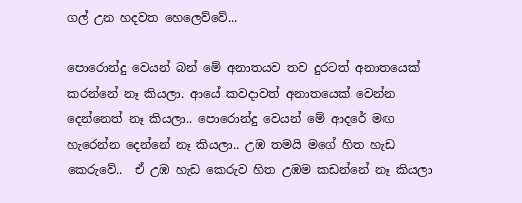ගල් උන හදවත හෙලෙව්වේ...

පොරොන්දු වෙයන් බන් මේ අනාතයව තව දුරටත් අනාතයෙක් කරන්නේ නෑ කියලා. ආයේ කවදාවත් අනාතයෙක් වෙන්න දෙන්නෙත් නෑ කියලා.. පොරොන්දු වෙයන් මේ ආදරේ මඟ හැරෙන්න දෙන්නේ නෑ කියලා.. උඹ තමයි මගේ හිත හැඩ කෙරුවේ..  ඒ උඹ හැඩ කෙරුව හිත උඹම කඩන්නේ නෑ කියලා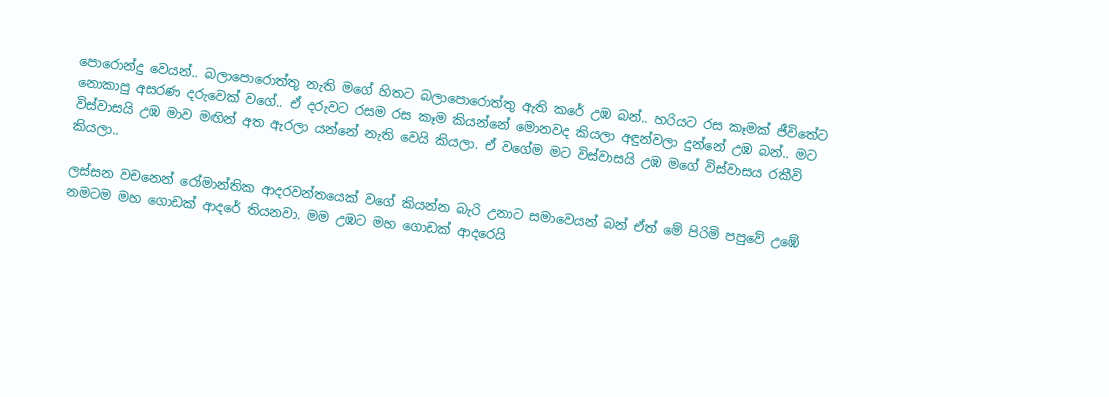පොරොන්දු වෙයන්.. බලාපොරොත්තු නැති මගේ හිතට බලාපොරොත්තු ඇති කරේ උඹ බන්.. හරියට රස කෑමක් ජීවිතේට නොකාපු අසරණ දරුවෙක් වගේ.. ඒ දරුවට රසම රස කෑම කියන්නේ මොනවද කියලා අඳුන්වලා දුන්නේ උඹ බන්.. මට විස්වාසයි උඹ මාව මඟින් අත ඇරලා යන්නේ නැති වෙයි කියලා. ඒ වගේම මට විස්වාසයි උඹ මගේ විස්වාසය රකීවි කියලා..

ලස්සන වචනෙන් රෝමාන්තික ආදරවන්තයෙක් වගේ කියන්න බැරි උනාට සමාවෙයන් බන් ඒත් මේ පිරිමි පපුවේ උඹේ නමටම මහ ගොඩක් ආදරේ තියනවා. මම උඹට මහ ගොඩක් ආදරෙයි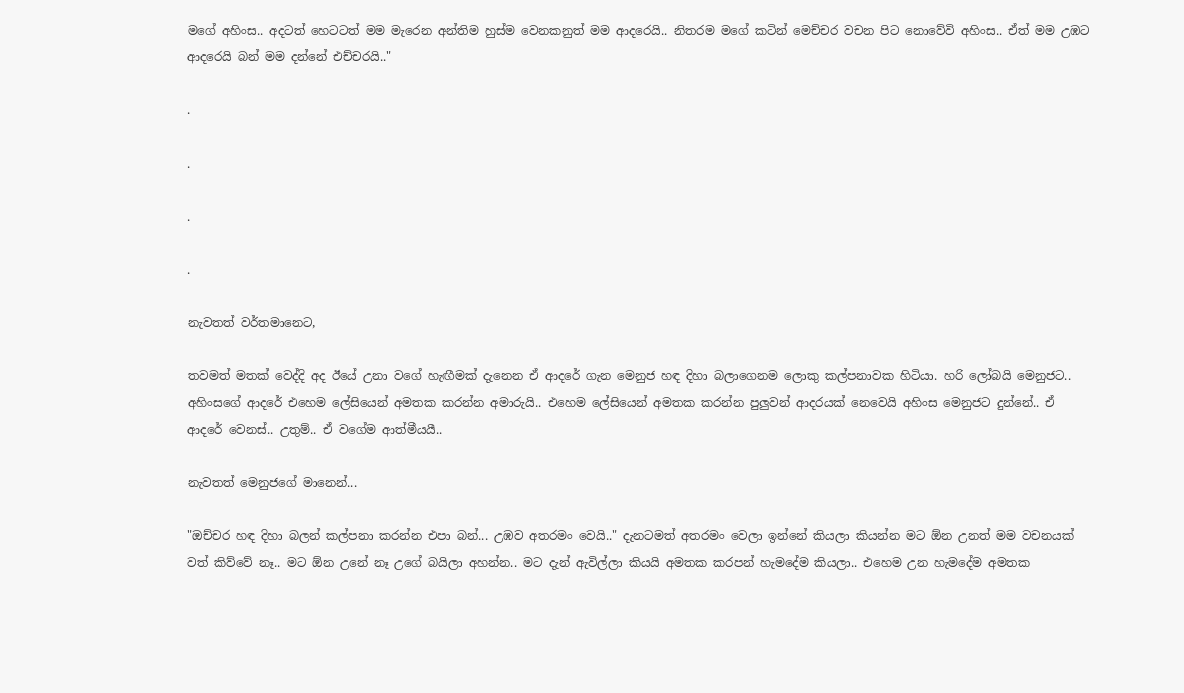මගේ අහිංස.. අදටත් හෙටටත් මම මැරෙන අන්තිම හුස්ම වෙනකනුත් මම ආදරෙයි.. නිතරම මගේ කටින් මෙච්චර වචන පිට නොවේවි අහිංස.. ඒත් මම උඹට ආදරෙයි බන් මම දන්නේ එච්චරයි.."

.

.

.

.

නැවතත් වර්තමානෙට,

තවමත් මතක් වෙද්දි අද ඊයේ උනා වගේ හැඟීමක් දැනෙන ඒ ආදරේ ගැන මෙනුජ හඳ දිහා බලාගෙනම ලොකු කල්පනාවක හිටියා. හරි ලෝබයි මෙනුජට.. අහිංසගේ ආදරේ එහෙම ලේසියෙන් අමතක කරන්න අමාරුයි.. එහෙම ලේසියෙන් අමතක කරන්න පුලුවන් ආදරයක් නෙවෙයි අහිංස මෙනුජට දුන්නේ.. ඒ ආදරේ වෙනස්.. උතුම්.. ඒ වගේම ආත්මීයයී..

නැවතත් මෙනුජගේ මානෙන්...

"ඔච්චර හඳ දිහා බලන් කල්පනා කරන්න එපා බන්... උඹව අතරමං වෙයි.." දැනටමත් අතරමං වෙලා ඉන්නේ කියලා කියන්න මට ඕන උනත් මම වචනයක් වත් කිව්වේ නෑ.. මට ඕන උනේ නෑ උගේ බයිලා අහන්න.. මට දැන් ඇවිල්ලා කියයි අමතක කරපන් හැමදේම කියලා.. එහෙම උන හැමදේම අමතක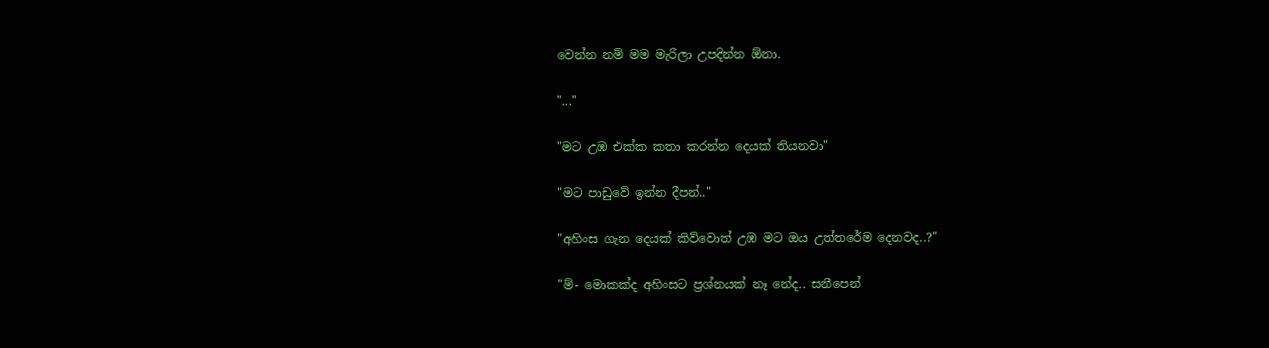වෙන්න නම් මම මැරිලා උපදින්න ඕනා.

"..."

"මට උඹ එක්ක කතා කරන්න දෙයක් තියනවා"

"මට පාඩුවේ ඉන්න දීපන්.."

"අහිංස ගැන දෙයක් කිව්වොත් උඹ මට ඔය උත්තරේම දෙනවද..?"

"ම්- මොකක්ද අහිංසට ප්‍රශ්නයක් නෑ නේද.. සනීපෙන්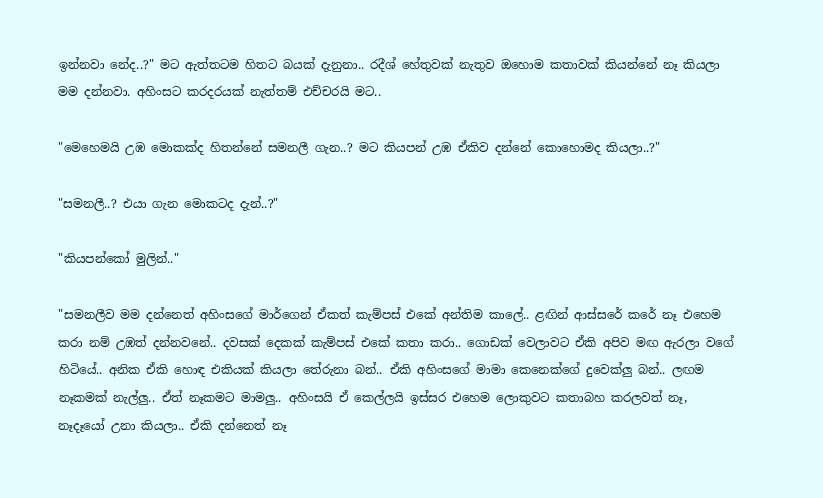ඉන්නවා නේද..?" මට ඇත්තටම හිතට බයක් දැනුනා.. රදීශ් හේතුවක් නැතුව ඔහොම කතාවක් කියන්නේ නෑ කියලා මම දන්නවා. අහිංසට කරදරයක් නැත්තම් එච්චරයි මට..

"මෙහෙමයි උඹ මොකක්ද හිතන්නේ සමනලී ගැන..? මට කියපන් උඹ ඒකිව දන්නේ කොහොමද කියලා..?"

"සමනලී..? එයා ගැන මොකටද දැන්..?"

"කියපන්කෝ මුලින්.."

"සමනලීව මම දන්නෙත් අහිංසගේ මාර්ගෙන් ඒකත් කැම්පස් එකේ අන්තිම කාලේ.. ළඟින් ආස්සරේ කරේ නෑ එහෙම කරා නම් උඹත් දන්නවනේ.. දවසක් දෙකක් කැම්පස් එකේ කතා කරා.. ගොඩක් වෙලාවට ඒකි අපිව මඟ ඇරලා වගේ හිටියේ.. අනික ඒකි හොඳ එකියක් කියලා තේරුනා බන්.. ඒකි අහිංසගේ මාමා කෙනෙක්ගේ දුවෙක්ලු බන්.. ලඟම නෑකමක් නැල්ලු.. ඒත් නෑකමට මාමලු.. අහිංසයි ඒ කෙල්ලයි ඉස්සර එහෙම ලොකුවට කතාබහ කරලවත් නෑ, නෑදෑයෝ උනා කියලා.. ඒකි දන්නෙත් නෑ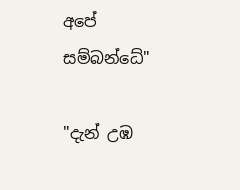අපේ සම්බන්ධේ"

"දැන් උඹ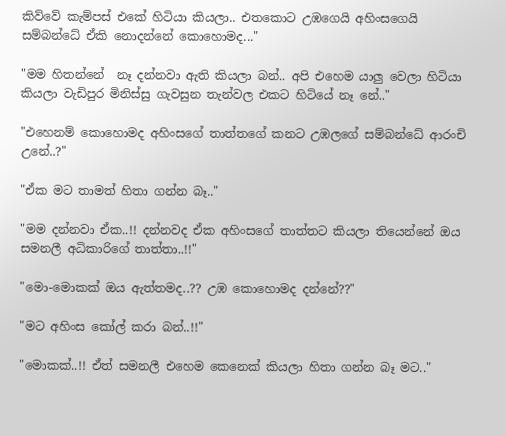කිව්වේ කැම්පස් එකේ හිටියා කියලා.. එතකොට උඹගෙයි අහිංසගෙයි සම්බන්ධේ ඒකි නොදන්නේ කොහොමද..."

"මම හිතන්නේ  නෑ දන්නවා ඇති කියලා බන්.. අපි එහෙම යාලු වෙලා හිටියා කියලා වැඩිපුර මිනිස්සු ගැවසුන තැන්වල එකට හිටියේ නෑ නේ.."

"එහෙනම් කොහොමද අහිංසගේ තාත්තගේ කනට උඹලගේ සම්බන්ධේ ආරංචි උනේ..?"

"ඒක මට තාමත් හිතා ගන්න බෑ.."

"මම දන්නවා ඒක..!! දන්නවද ඒක අහිංසගේ තාත්තට කියලා තියෙන්නේ ඔය සමනලී අධිකාරිගේ තාත්තා..!!"

"මො-මොකක් ඔය ඇත්තමද..?? උඹ කොහොමද දන්නේ??"

"මට අහිංස කෝල් කරා බන්..!!"

"මොකක්..!! ඒත් සමනලී එහෙම කෙනෙක් කියලා හිතා ගන්න බෑ මට.."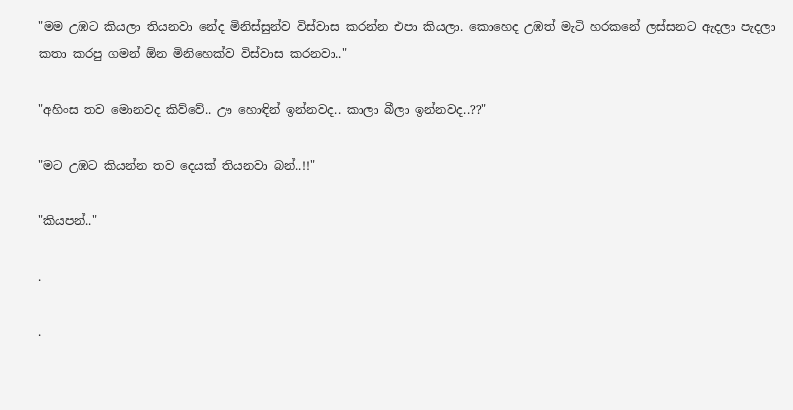"මම උඹට කියලා තියනවා නේද මිනිස්සුන්ව විස්වාස කරන්න එපා කියලා. කොහෙද උඹත් මැටි හරකනේ ලස්සනට ඇදලා පැදලා කතා කරපු ගමන් ඕන මිනිහෙක්ව විස්වාස කරනවා.."

"අහිංස තව මොනවද කිව්වේ.. ඌ හොඳින් ඉන්නවද.. කාලා බීලා ඉන්නවද..??"

"මට උඹට කියන්න තව දෙයක් තියනවා බන්..!!"

"කියපන්.."

.

.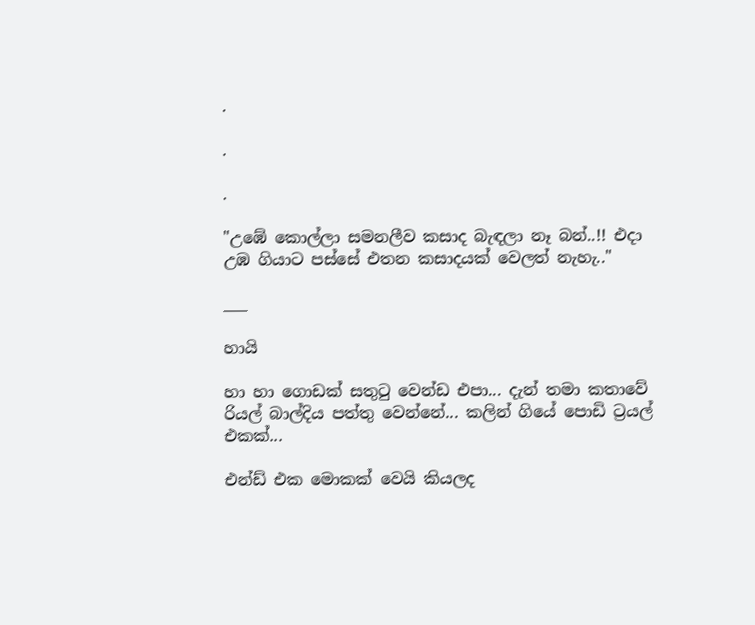.

.

.

"උඹේ කොල්ලා සමනලීව කසාද බැඳලා නෑ බන්..!! එදා උඹ ගියාට පස්සේ එතන කසාදයක් වෙලත් නැහැ.."

___

හායි

හා හා ගොඩක් සතුටු වෙන්ඩ එපා... දැන් තමා කතාවේ රියල් බාල්දිය පත්තු වෙන්නේ... කලින් ගියේ පොඩි ට්‍රයල් එකක්...

එන්ඩ් එක මොකක් වෙයි කියලද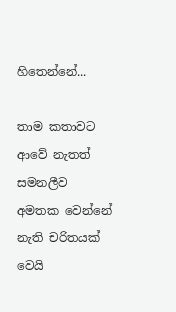හිතෙන්නේ...

තාම කතාවට ආවේ නැතත් සමනලීව අමතක වෙන්නේ නැති චරිතයක් වෙයි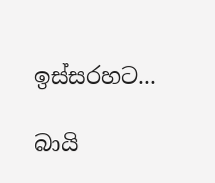ඉස්සරහට...

බායි